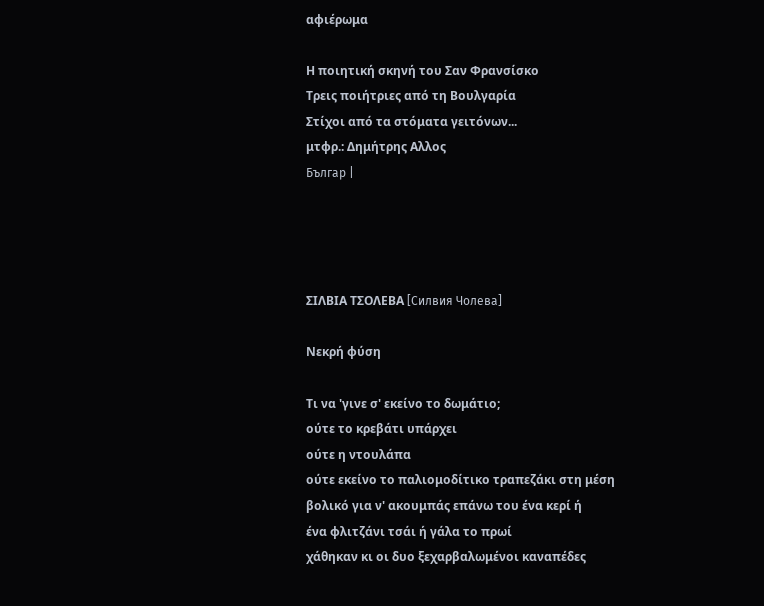αφιέρωμα

Η ποιητική σκηνή του Σαν Φρανσίσκο
Τρεις ποιήτριες από τη Βουλγαρία
Στίχοι από τα στόματα γειτόνων...
μτφρ.: Δημήτρης Αλλος
Българ |




ΣΙΛΒΙΑ ΤΣΟΛΕΒΑ [Силвия Чолева]

Νεκρή φύση

Τι να 'γινε σ' εκείνο το δωμάτιο;
ούτε το κρεβάτι υπάρχει
ούτε η ντουλάπα
ούτε εκείνο το παλιομοδίτικο τραπεζάκι στη μέση
βολικό για ν' ακουμπάς επάνω του ένα κερί ή
ένα φλιτζάνι τσάι ή γάλα το πρωί
χάθηκαν κι οι δυο ξεχαρβαλωμένοι καναπέδες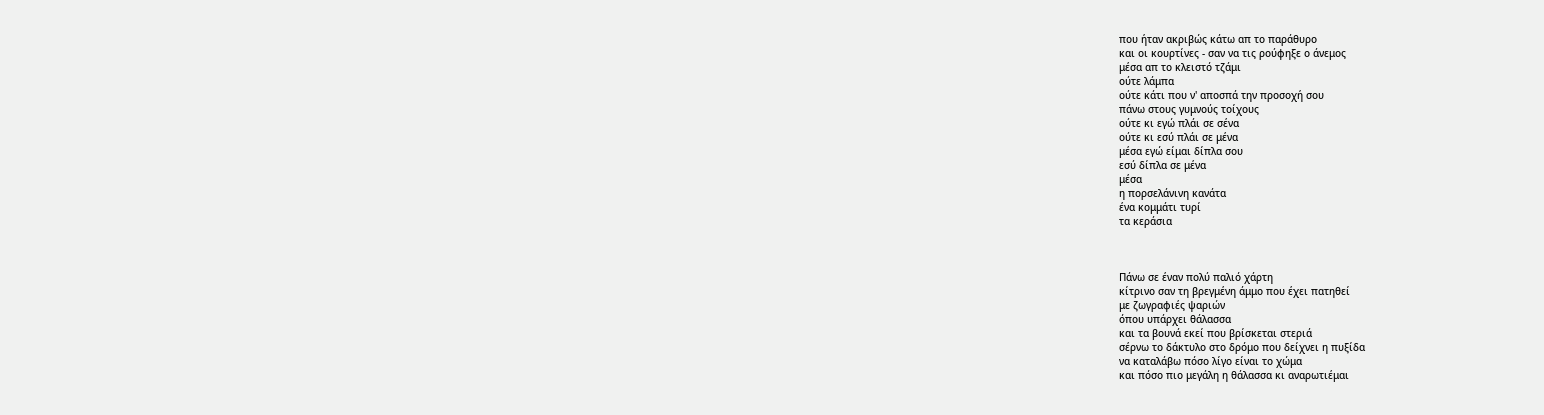που ήταν ακριβώς κάτω απ το παράθυρο
και οι κουρτίνες - σαν να τις ρούφηξε ο άνεμος
μέσα απ το κλειστό τζάμι
ούτε λάμπα
ούτε κάτι που ν' αποσπά την προσοχή σου
πάνω στους γυμνούς τοίχους
ούτε κι εγώ πλάι σε σένα
ούτε κι εσύ πλάι σε μένα
μέσα εγώ είμαι δίπλα σου
εσύ δίπλα σε μένα
μέσα
η πορσελάνινη κανάτα
ένα κομμάτι τυρί
τα κεράσια



Πάνω σε έναν πολύ παλιό χάρτη
κίτρινο σαν τη βρεγμένη άμμο που έχει πατηθεί
με ζωγραφιές ψαριών
όπου υπάρχει θάλασσα
και τα βουνά εκεί που βρίσκεται στεριά
σέρνω το δάκτυλο στο δρόμο που δείχνει η πυξίδα
να καταλάβω πόσο λίγο είναι το χώμα
και πόσο πιο μεγάλη η θάλασσα κι αναρωτιέμαι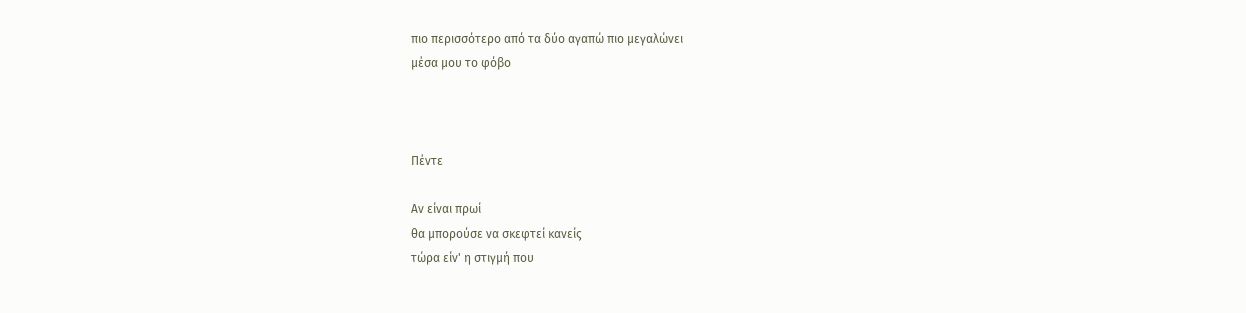πιο περισσότερο από τα δύο αγαπώ πιο μεγαλώνει
μέσα μου το φόβο



Πέντε

Αν είναι πρωί
θα μπορούσε να σκεφτεί κανείς
τώρα είν' η στιγμή που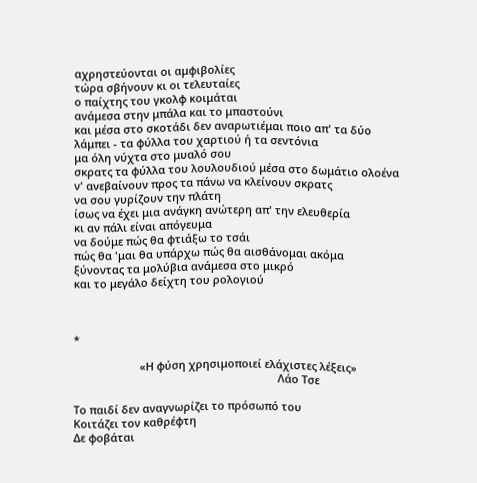αχρηστεύονται οι αμφιβολίες
τώρα σβήνουν κι οι τελευταίες
ο παίχτης του γκολφ κοιμάται
ανάμεσα στην μπάλα και το μπαστούνι
και μέσα στο σκοτάδι δεν αναρωτιέμαι ποιο απ' τα δύο
λάμπει - τα φύλλα του χαρτιού ή τα σεντόνια
μα όλη νύχτα στο μυαλό σου
σκρατς τα φύλλα του λουλουδιού μέσα στο δωμάτιο ολοένα
ν' ανεβαίνουν προς τα πάνω να κλείνουν σκρατς
να σου γυρίζουν την πλάτη
ίσως να έχει μια ανάγκη ανώτερη απ' την ελευθερία
κι αν πάλι είναι απόγευμα
να δούμε πώς θα φτιάξω το τσάι
πώς θα 'μαι θα υπάρχω πώς θα αισθάνομαι ακόμα
ξύνοντας τα μολύβια ανάμεσα στο μικρό
και το μεγάλο δείχτη του ρολογιού



*

                      «Η φύση χρησιμοποιεί ελάχιστες λέξεις»
                                                                    Λάο Τσε

Το παιδί δεν αναγνωρίζει το πρόσωπό του
Κοιτάζει τον καθρέφτη
Δε φοβάται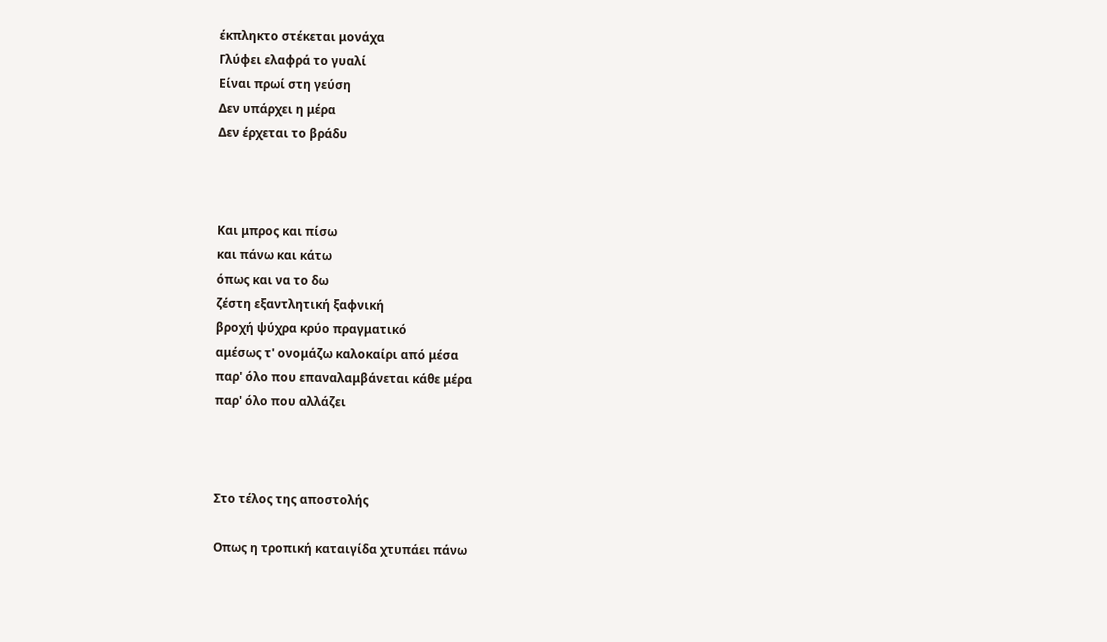έκπληκτο στέκεται μονάχα
Γλύφει ελαφρά το γυαλί
Είναι πρωί στη γεύση
Δεν υπάρχει η μέρα
Δεν έρχεται το βράδυ



Και μπρος και πίσω
και πάνω και κάτω
όπως και να το δω
ζέστη εξαντλητική ξαφνική
βροχή ψύχρα κρύο πραγματικό
αμέσως τ' ονομάζω καλοκαίρι από μέσα
παρ' όλο που επαναλαμβάνεται κάθε μέρα
παρ' όλο που αλλάζει



Στο τέλος της αποστολής

Oπως η τροπική καταιγίδα χτυπάει πάνω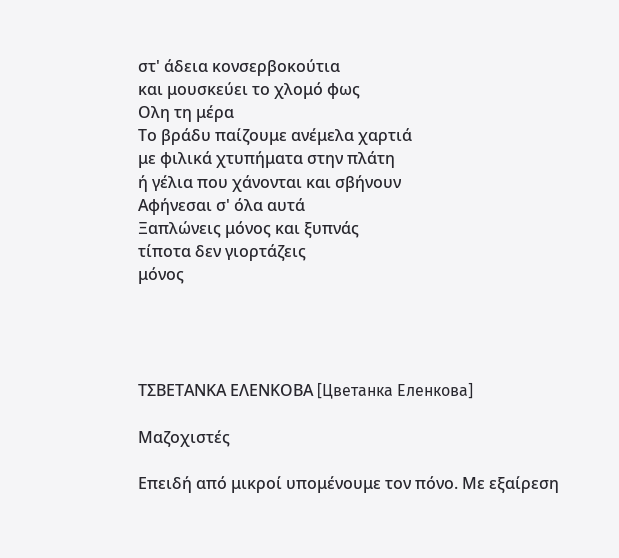στ' άδεια κονσερβοκούτια
και μουσκεύει το χλομό φως
Oλη τη μέρα
Το βράδυ παίζουμε ανέμελα χαρτιά
με φιλικά χτυπήματα στην πλάτη
ή γέλια που χάνονται και σβήνουν
Αφήνεσαι σ' όλα αυτά
Ξαπλώνεις μόνος και ξυπνάς
τίποτα δεν γιορτάζεις
μόνος




ΤΣΒΕΤΑΝΚΑ ΕΛΕΝΚΟΒΑ [Цветанка Еленкова]

Μαζοχιστές

Επειδή από μικροί υπομένουμε τον πόνο. Με εξαίρεση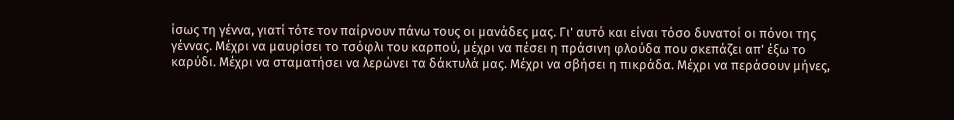ίσως τη γέννα, γιατί τότε τον παίρνουν πάνω τους οι μανάδες μας. Γι' αυτό και είναι τόσο δυνατοί οι πόνοι της γέννας. Μέχρι να μαυρίσει το τσόφλι του καρπού, μέχρι να πέσει η πράσινη φλούδα που σκεπάζει απ' έξω το καρύδι. Μέχρι να σταματήσει να λερώνει τα δάκτυλά μας. Μέχρι να σβήσει η πικράδα. Μέχρι να περάσουν μήνες,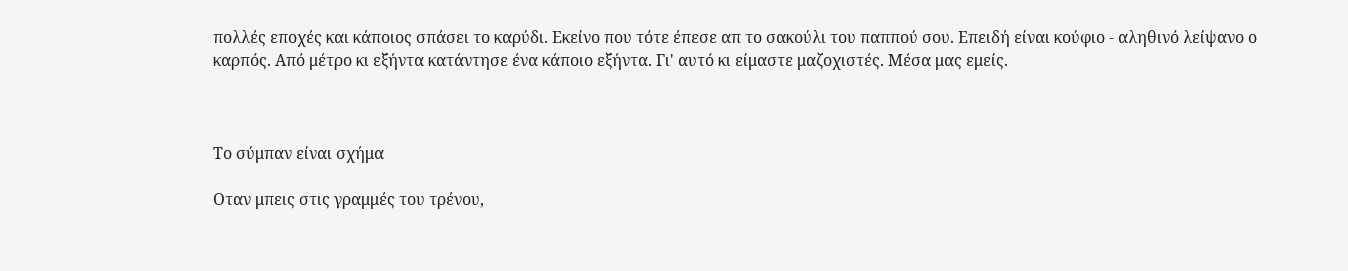πολλές εποχές και κάποιος σπάσει το καρύδι. Εκείνο που τότε έπεσε απ το σακούλι του παππού σου. Επειδή είναι κούφιο - αληθινό λείψανο ο καρπός. Από μέτρο κι εξήντα κατάντησε ένα κάποιο εξήντα. Γι' αυτό κι είμαστε μαζοχιστές. Μέσα μας εμείς.



Το σύμπαν είναι σχήμα

Οταν μπεις στις γραμμές του τρένου,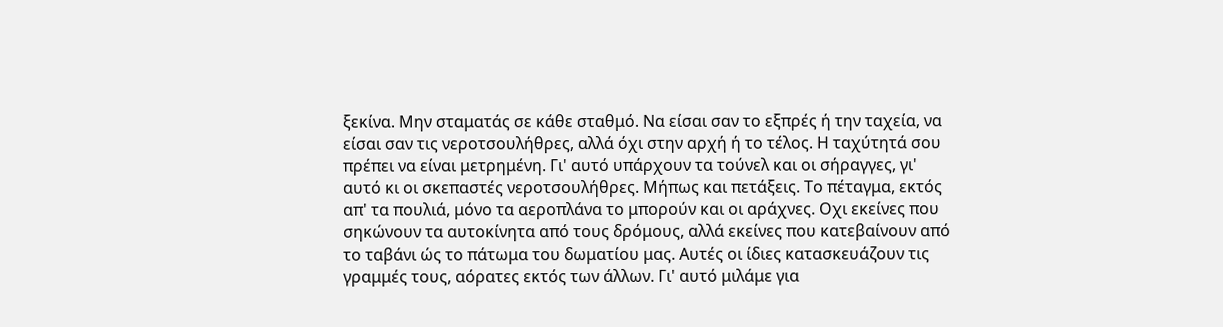ξεκίνα. Μην σταματάς σε κάθε σταθμό. Να είσαι σαν το εξπρές ή την ταχεία, να είσαι σαν τις νεροτσουλήθρες, αλλά όχι στην αρχή ή το τέλος. Η ταχύτητά σου πρέπει να είναι μετρημένη. Γι' αυτό υπάρχουν τα τούνελ και οι σήραγγες, γι' αυτό κι οι σκεπαστές νεροτσουλήθρες. Μήπως και πετάξεις. Το πέταγμα, εκτός απ' τα πουλιά, μόνο τα αεροπλάνα το μπορούν και οι αράχνες. Οχι εκείνες που σηκώνουν τα αυτοκίνητα από τους δρόμους, αλλά εκείνες που κατεβαίνουν από το ταβάνι ώς το πάτωμα του δωματίου μας. Αυτές οι ίδιες κατασκευάζουν τις γραμμές τους, αόρατες εκτός των άλλων. Γι' αυτό μιλάμε για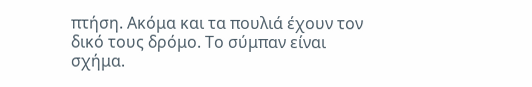πτήση. Ακόμα και τα πουλιά έχουν τον δικό τους δρόμο. Το σύμπαν είναι σχήμα.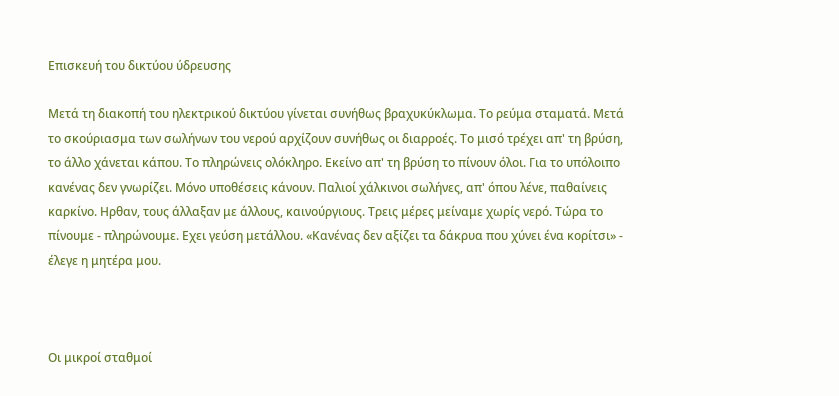Επισκευή του δικτύου ύδρευσης

Μετά τη διακοπή του ηλεκτρικού δικτύου γίνεται συνήθως βραχυκύκλωμα. Το ρεύμα σταματά. Μετά το σκούριασμα των σωλήνων του νερού αρχίζουν συνήθως οι διαρροές. Το μισό τρέχει απ' τη βρύση, το άλλο χάνεται κάπου. Το πληρώνεις ολόκληρο. Εκείνο απ' τη βρύση το πίνουν όλοι. Για το υπόλοιπο κανένας δεν γνωρίζει. Μόνο υποθέσεις κάνουν. Παλιοί χάλκινοι σωλήνες, απ' όπου λένε, παθαίνεις καρκίνο. Ηρθαν, τους άλλαξαν με άλλους, καινούργιους. Τρεις μέρες μείναμε χωρίς νερό. Τώρα το πίνουμε - πληρώνουμε. Εχει γεύση μετάλλου. «Κανένας δεν αξίζει τα δάκρυα που χύνει ένα κορίτσι» - έλεγε η μητέρα μου.



Οι μικροί σταθμοί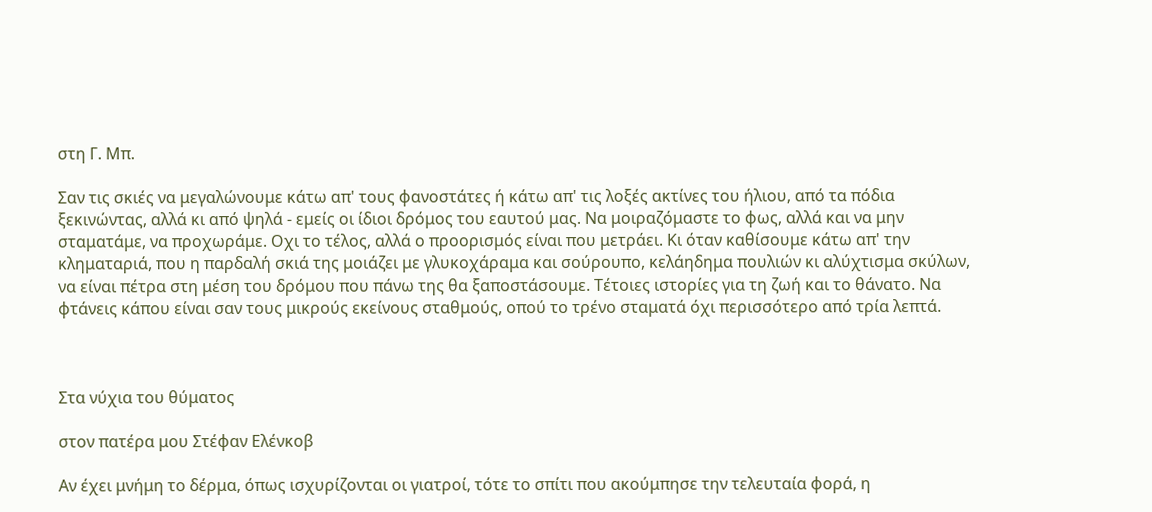στη Γ. Μπ.

Σαν τις σκιές να μεγαλώνουμε κάτω απ' τους φανοστάτες ή κάτω απ' τις λοξές ακτίνες του ήλιου, από τα πόδια ξεκινώντας, αλλά κι από ψηλά - εμείς οι ίδιοι δρόμος του εαυτού μας. Να μοιραζόμαστε το φως, αλλά και να μην σταματάμε, να προχωράμε. Οχι το τέλος, αλλά ο προορισμός είναι που μετράει. Κι όταν καθίσουμε κάτω απ' την κληματαριά, που η παρδαλή σκιά της μοιάζει με γλυκοχάραμα και σούρουπο, κελάηδημα πουλιών κι αλύχτισμα σκύλων, να είναι πέτρα στη μέση του δρόμου που πάνω της θα ξαποστάσουμε. Τέτοιες ιστορίες για τη ζωή και το θάνατο. Να φτάνεις κάπου είναι σαν τους μικρούς εκείνους σταθμούς, οπού το τρένο σταματά όχι περισσότερο από τρία λεπτά.



Στα νύχια του θύματος

στον πατέρα μου Στέφαν Ελένκοβ

Αν έχει μνήμη το δέρμα, όπως ισχυρίζονται οι γιατροί, τότε το σπίτι που ακούμπησε την τελευταία φορά, η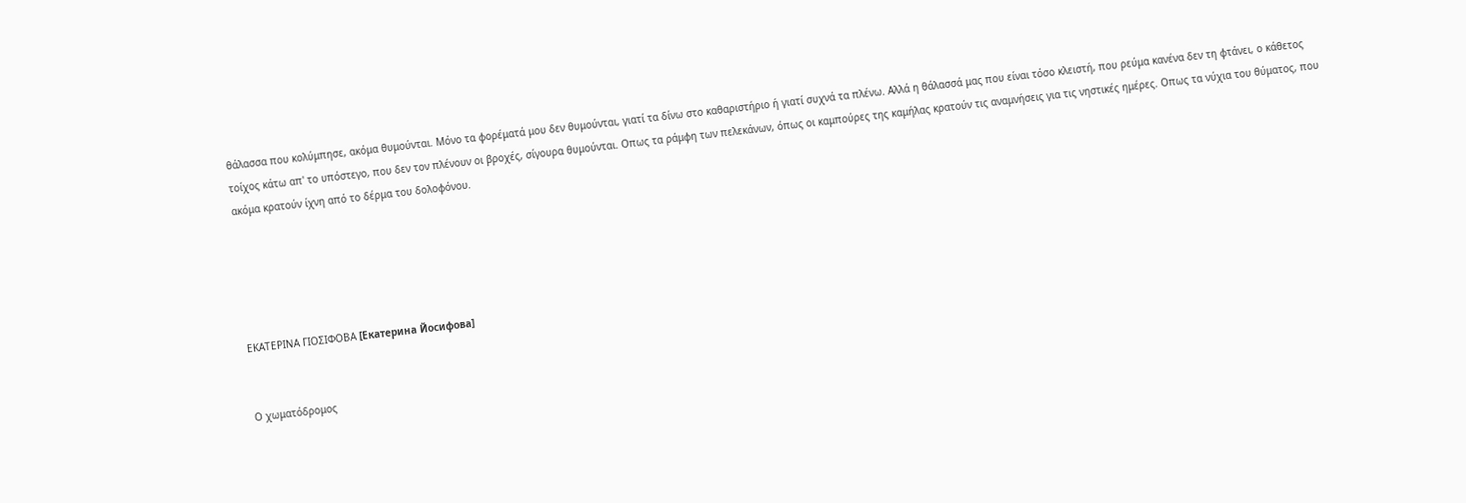θάλασσα που κολύμπησε, ακόμα θυμούνται. Μόνο τα φορέματά μου δεν θυμούνται, γιατί τα δίνω στο καθαριστήριο ή γιατί συχνά τα πλένω. Αλλά η θάλασσά μας που είναι τόσο κλειστή, που ρεύμα κανένα δεν τη φτάνει, ο κάθετος τοίχος κάτω απ' το υπόστεγο, που δεν τον πλένουν οι βροχές, σίγουρα θυμούνται. Οπως τα ράμφη των πελεκάνων, όπως οι καμπούρες της καμήλας κρατούν τις αναμνήσεις για τις νηστικές ημέρες. Οπως τα νύχια του θύματος, που ακόμα κρατούν ίχνη από το δέρμα του δολοφόνου.





ΕΚΑΤΕΡΙΝΑ ΓΙΟΣΙΦΟΒΑ [Екатерина Йосифова]


Ο χωματόδρομος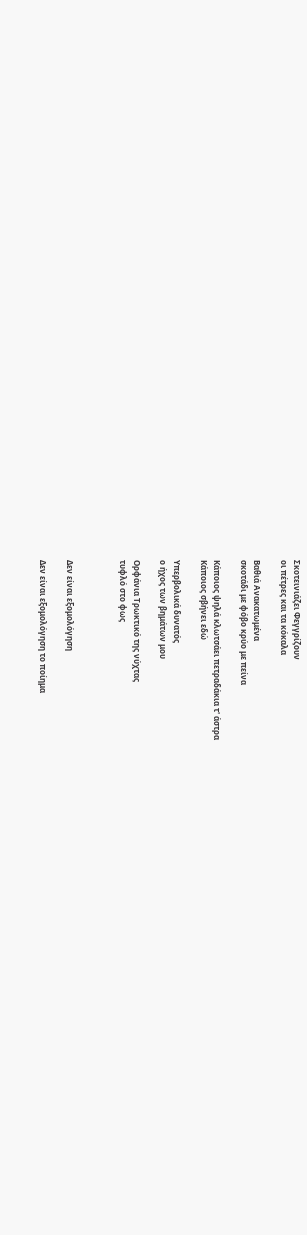Σκοτεινιάζει Φεγγρίζουν
οι πέτρες και τα κόκαλα

Βαθιά Ανακατωμένα
σκοτάδι με φόβο κρύο με πείνα

Κάποιος ψηλά κλωτσάει πετραδάκια τ' άστρα
Κάποιος σβήνει εδώ

Υπερβολικά δυνατός
ο ήχος των βημάτων μου

Ορφάνια Τρωκτικό της νύχτας
τυφλό στο φως



Δεν είναι εξομολόγηση

Δεν είναι εξομολόγηση το ποίημα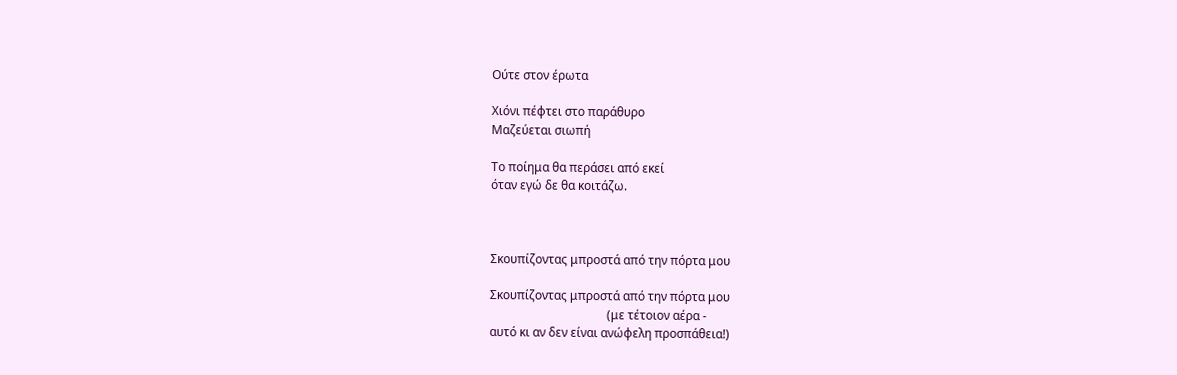Ούτε στον έρωτα

Χιόνι πέφτει στο παράθυρο
Μαζεύεται σιωπή

Το ποίημα θα περάσει από εκεί
όταν εγώ δε θα κοιτάζω.



Σκουπίζοντας μπροστά από την πόρτα μου

Σκουπίζοντας μπροστά από την πόρτα μου
                                       (με τέτοιον αέρα -
αυτό κι αν δεν είναι ανώφελη προσπάθεια!)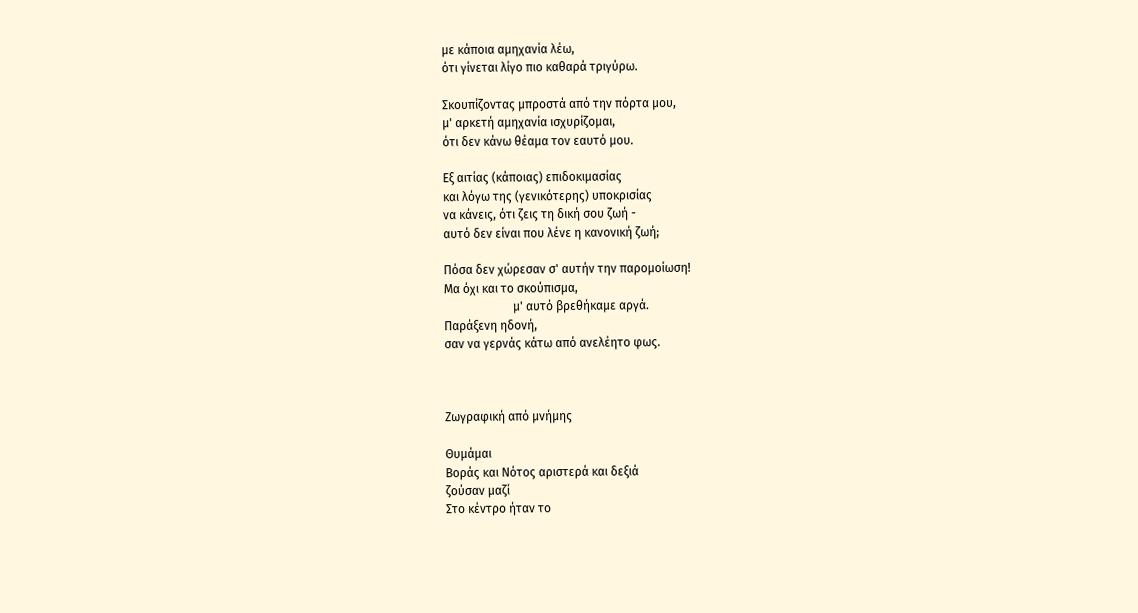με κάποια αμηχανία λέω,
ότι γίνεται λίγο πιο καθαρά τριγύρω.

Σκουπίζοντας μπροστά από την πόρτα μου,
μ' αρκετή αμηχανία ισχυρίζομαι,
ότι δεν κάνω θέαμα τον εαυτό μου.

Εξ αιτίας (κάποιας) επιδοκιμασίας
και λόγω της (γενικότερης) υποκρισίας
να κάνεις, ότι ζεις τη δική σου ζωή -
αυτό δεν είναι που λένε η κανονική ζωή;

Πόσα δεν χώρεσαν σ' αυτήν την παρομοίωση!
Μα όχι και το σκούπισμα,
                       μ' αυτό βρεθήκαμε αργά.
Παράξενη ηδονή,
σαν να γερνάς κάτω από ανελέητο φως.



Ζωγραφική από μνήμης

Θυμάμαι
Βοράς και Νότος αριστερά και δεξιά
ζούσαν μαζί
Στο κέντρο ήταν το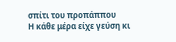σπίτι του προπάππου
Η κάθε μέρα είχε γεύση κι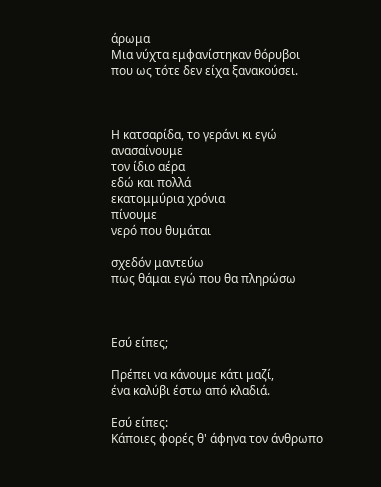άρωμα
Μια νύχτα εμφανίστηκαν θόρυβοι
που ως τότε δεν είχα ξανακούσει.



Η κατσαρίδα, το γεράνι κι εγώ
ανασαίνουμε
τον ίδιο αέρα
εδώ και πολλά
εκατομμύρια χρόνια
πίνουμε
νερό που θυμάται

σχεδόν μαντεύω
πως θάμαι εγώ που θα πληρώσω



Εσύ είπες;

Πρέπει να κάνουμε κάτι μαζί,
ένα καλύβι έστω από κλαδιά.

Εσύ είπες:
Κάποιες φορές θ' άφηνα τον άνθρωπο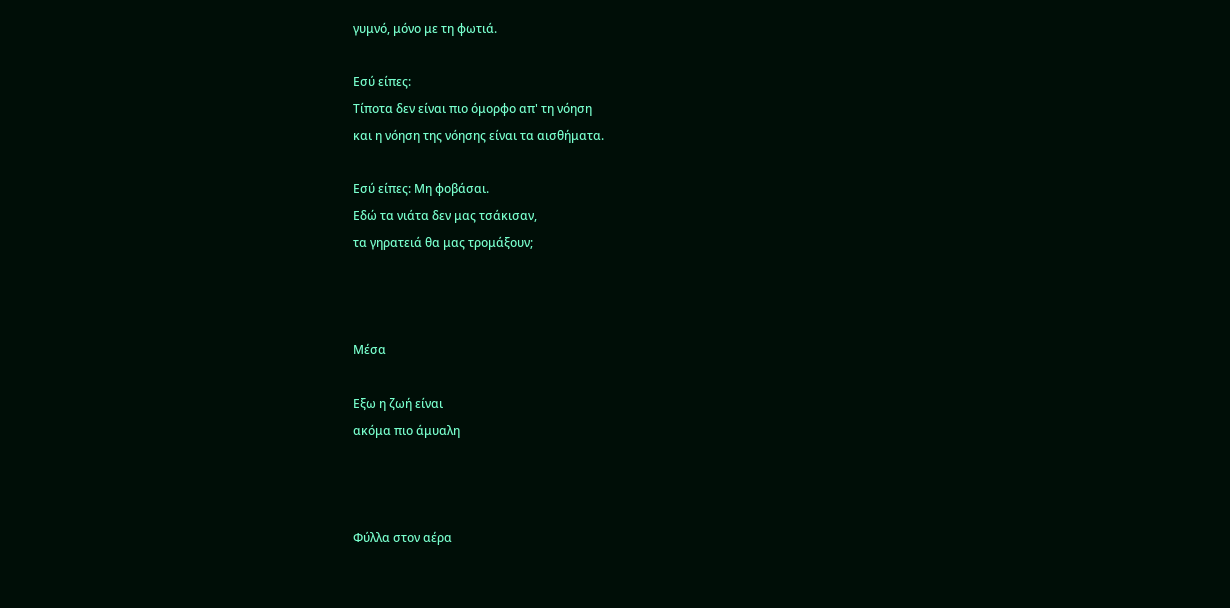γυμνό, μόνο με τη φωτιά.

Εσύ είπες:
Τίποτα δεν είναι πιο όμορφο απ' τη νόηση
και η νόηση της νόησης είναι τα αισθήματα.

Εσύ είπες: Μη φοβάσαι.
Εδώ τα νιάτα δεν μας τσάκισαν,
τα γηρατειά θα μας τρομάξουν;



Μέσα

Εξω η ζωή είναι
ακόμα πιο άμυαλη



Φύλλα στον αέρα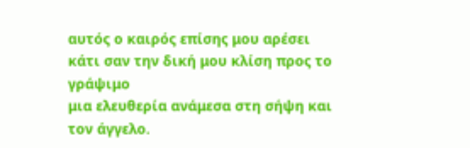αυτός ο καιρός επίσης μου αρέσει
κάτι σαν την δική μου κλίση προς το γράψιμο
μια ελευθερία ανάμεσα στη σήψη και τον άγγελο.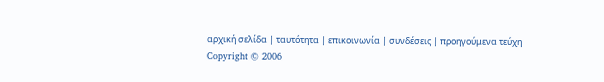αρχική σελίδα | ταυτότητα | επικοινωνία | συνδέσεις | προηγούμενα τεύχη
Copyright © 2006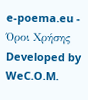e-poema.eu - Όροι Χρήσης
Developed by WeC.O.M.